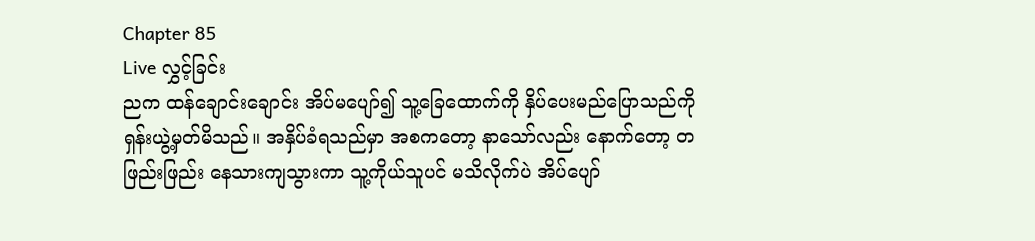Chapter 85
Live လွှင့်ခြင်း
ညက ထန်ချောင်းချောင်း အိပ်မပျော်၍ သူ့ခြေထောက်ကို နှိပ်ပေးမည်ပြောသည်ကို ရှန်းယွဲ့မှတ်မိသည်။ အနှိပ်ခံရသည်မှာ အစကတော့ နာသော်လည်း နောက်တော့ တဖြည်းဖြည်း နေသားကျသွားကာ သူ့ကိုယ်သူပင် မသိလိုက်ပဲ အိပ်ပျော်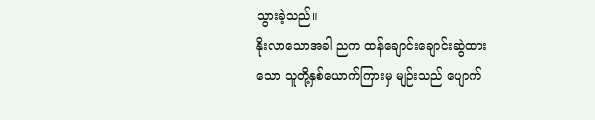သွားခဲ့သည်။
နိုးလာသောအခါ ညက ထန်ချောင်းချောင်းဆွဲထားသော သူတို့နှစ်ယောက်ကြားမှ မျဉ်းသည် ပျောက်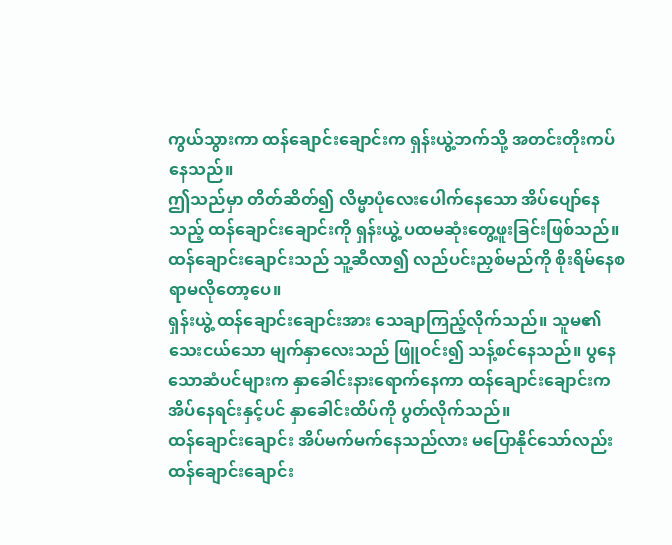ကွယ်သွားကာ ထန်ချောင်းချောင်းက ရှန်းယွဲ့ဘက်သို့ အတင်းတိုးကပ်နေသည်။
ဤသည်မှာ တိတ်ဆိတ်၍ လိမ္မာပုံလေးပေါက်နေသော အိပ်ပျော်နေသည့် ထန်ချောင်းချောင်းကို ရှန်းယွဲ့ ပထမဆုံးတွေ့ဖူးခြင်းဖြစ်သည်။ ထန်ချောင်းချောင်းသည် သူ့ဆီလာ၍ လည်ပင်းညှစ်မည်ကို စိုးရိမ်နေစရာမလိုတော့ပေ။
ရှန်းယွဲ့ ထန်ချောင်းချောင်းအား သေချာကြည့်လိုက်သည်။ သူမ၏ သေးငယ်သော မျက်နှာလေးသည် ဖြူဝင်း၍ သန့်စင်နေသည်။ ပွနေသောဆံပင်များက နှာခေါင်းနားရောက်နေကာ ထန်ချောင်းချောင်းက အိပ်နေရင်းနှင့်ပင် နှာခေါင်းထိပ်ကို ပွတ်လိုက်သည်။
ထန်ချောင်းချောင်း အိပ်မက်မက်နေသည်လား မပြောနိုင်သော်လည်း ထန်ချောင်းချောင်း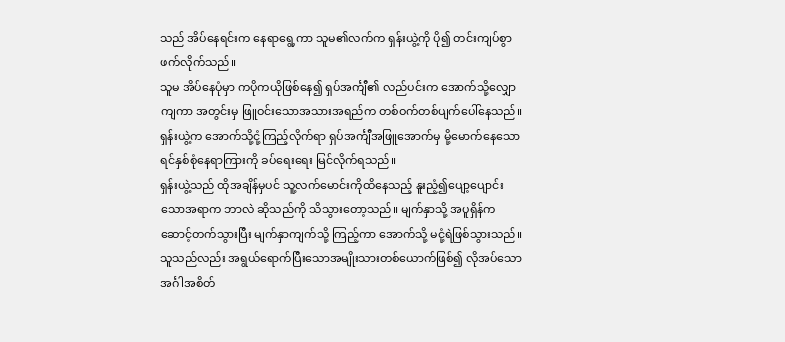သည် အိပ်နေရင်းက နေရာရွေ့ကာ သူမ၏လက်က ရှန်းယွဲ့ကို ပို၍ တင်းကျပ်စွာ ဖက်လိုက်သည်။
သူမ အိပ်နေပုံမှာ ကပိုကယိုဖြစ်နေ၍ ရှပ်အင်္ကျီ၏ လည်ပင်းက အောက်သို့လျှောကျကာ အတွင်းမှ ဖြူဝင်းသောအသားအရည်က တစ်ဝက်တစ်ပျက်ပေါ်နေသည်။ ရှန်းယွဲ့က အောက်သို့ငုံ့ကြည့်လိုက်ရာ ရှပ်အင်္ကျီအဖြူအောက်မှ မို့မောက်နေသော ရင်နှစ်စုံနေရာကြားကို ခပ်ရေးရေး မြင်လိုက်ရသည်။
ရှန်းယွဲ့သည် ထိုအချိန်မှပင် သူ့လက်မောင်းကိုထိနေသည့် နူးညံ့၍ပျော့ပျောင်းသောအရာက ဘာလဲ ဆိုသည်ကို သိသွားတော့သည်။ မျက်နှာသို့ အပူရှိန်က ဆောင့်တက်သွားပြီး မျက်နှာကျက်သို့ ကြည့်ကာ အောက်သို့ မငုံ့ရဲဖြစ်သွားသည်။
သူသည်လည်း အရွယ်ရောက်ပြီးသောအမျိုးသားတစ်ယောက်ဖြစ်၍ လိုအပ်သောအင်္ဂါအစိတ်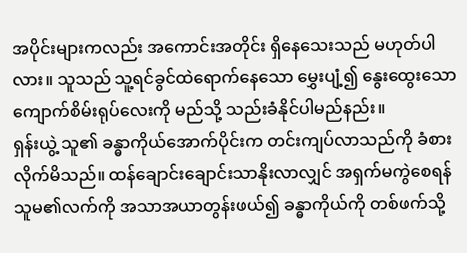အပိုင်းများကလည်း အကောင်းအတိုင်း ရှိနေသေးသည် မဟုတ်ပါလား။ သူသည် သူ့ရင်ခွင်ထဲရောက်နေသော မွှေးပျံ့၍ နွေးထွေးသောကျောက်စိမ်းရုပ်လေးကို မည်သို့ သည်းခံနိုင်ပါမည်နည်း။
ရှန်းယွဲ့ သူ၏ ခန္ဓာကိုယ်အောက်ပိုင်းက တင်းကျပ်လာသည်ကို ခံစားလိုက်မိသည်။ ထန်ချောင်းချောင်းသာနိုးလာလျှင် အရှက်မကွဲစေရန် သူမ၏လက်ကို အသာအယာတွန်းဖယ်၍ ခန္ဓာကိုယ်ကို တစ်ဖက်သို့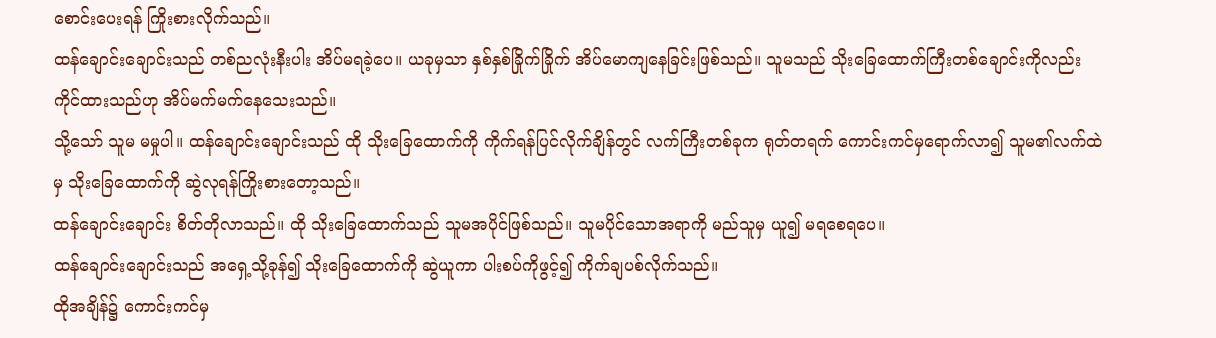စောင်းပေးရန် ကြိုးစားလိုက်သည်။
ထန်ချောင်းချောင်းသည် တစ်ညလုံးနီးပါး အိပ်မရခဲ့ပေ။ ယခုမှသာ နှစ်နှစ်ခြိုက်ခြိုက် အိပ်မောကျနေခြင်းဖြစ်သည်။ သူမသည် သိုးခြေထောက်ကြီးတစ်ချောင်းကိုလည်း ကိုင်ထားသည်ဟု အိပ်မက်မက်နေသေးသည်။
သို့သော် သူမ မမှုပါ။ ထန်ချောင်းချောင်းသည် ထို သိုးခြေထောက်ကို ကိုက်ရန်ပြင်လိုက်ချိန်တွင် လက်ကြီးတစ်ခုက ရုတ်တရက် ကောင်းကင်မှရောက်လာ၍ သူမ၏လက်ထဲမှ သိုးခြေထောက်ကို ဆွဲလုရန်ကြိုးစားတော့သည်။
ထန်ချောင်းချောင်း စိတ်တိုလာသည်။ ထို သိုးခြေထောက်သည် သူမအပိုင်ဖြစ်သည်။ သူမပိုင်သောအရာကို မည်သူမှ ယူ၍ မရစေရပေ။
ထန်ချောင်းချောင်းသည် အရှေ့သို့ခုန်၍ သိုးခြေထောက်ကို ဆွဲယူကာ ပါးစပ်ကိုဖွင့်၍ ကိုက်ချပစ်လိုက်သည်။
ထိုအချိန်၌ ကောင်းကင်မှ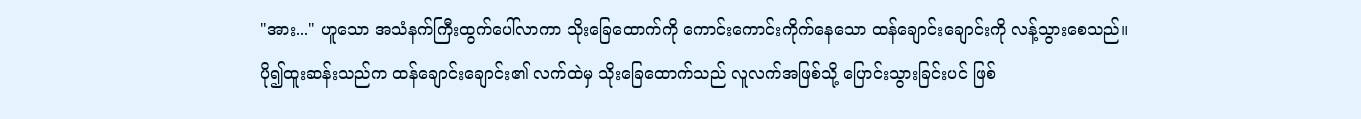"အား..." ဟူသော အသံနက်ကြီးထွက်ပေါ်လာကာ သိုးခြေထောက်ကို ကောင်းကောင်းကိုက်နေသော ထန်ချောင်းချောင်းကို လန့်သွားစေသည်။
ပို၍ထူးဆန်းသည်က ထန်ချောင်းချောင်း၏ လက်ထဲမှ သိုးခြေထောက်သည် လူလက်အဖြစ်သို့ ပြောင်းသွားခြင်းပင် ဖြစ်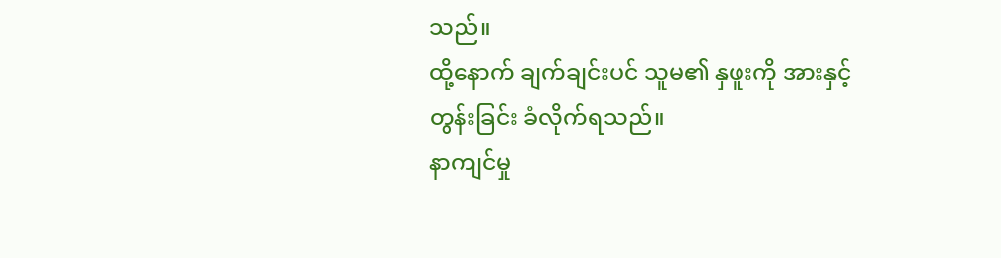သည်။
ထို့နောက် ချက်ချင်းပင် သူမ၏ နှဖူးကို အားနှင့် တွန်းခြင်း ခံလိုက်ရသည်။
နာကျင်မှု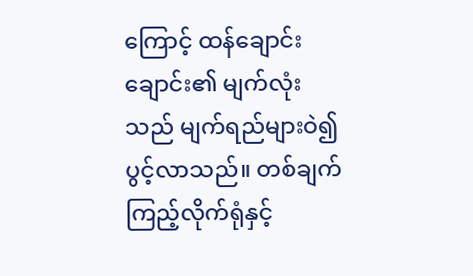ကြောင့် ထန်ချောင်းချောင်း၏ မျက်လုံးသည် မျက်ရည်များဝဲ၍ ပွင့်လာသည်။ တစ်ချက်ကြည့်လိုက်ရုံနှင့်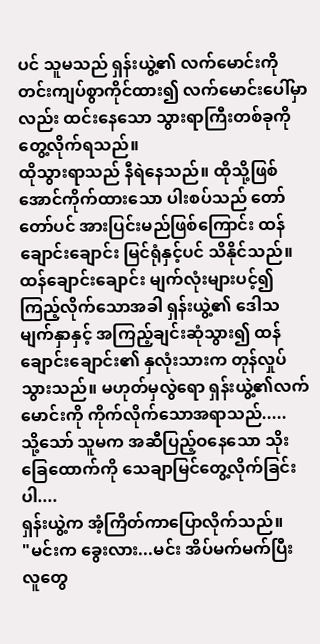ပင် သူမသည် ရှန်းယွဲ့၏ လက်မောင်းကို တင်းကျပ်စွာကိုင်ထား၍ လက်မောင်းပေါ်မှာလည်း ထင်းနေသော သွားရာကြီးတစ်ခုကို တွေ့လိုက်ရသည်။
ထိုသွားရာသည် နီရဲနေသည်။ ထိုသို့ဖြစ်အောင်ကိုက်ထားသော ပါးစပ်သည် တော်တော်ပင် အားပြင်းမည်ဖြစ်ကြောင်း ထန်ချောင်းချောင်း မြင်ရုံနှင့်ပင် သိနိုင်သည်။
ထန်ချောင်းချောင်း မျက်လုံးများပင့်၍ ကြည့်လိုက်သောအခါ ရှန်းယွဲ့၏ ဒေါသမျက်နှာနှင့် အကြည့်ချင်းဆုံသွား၍ ထန်ချောင်းချောင်း၏ နှလုံးသားက တုန်လှုပ်သွားသည်။ မဟုတ်မှလွဲရော ရှန်းယွဲ့၏လက်မောင်းကို ကိုက်လိုက်သောအရာသည်.....
သို့သော် သူမက အဆီပြည့်ဝနေသော သိုးခြေထောက်ကို သေချာမြင်တွေ့လိုက်ခြင်းပါ....
ရှန်းယွဲ့က အံ့ကြိတ်ကာပြောလိုက်သည်။
"မင်းက ခွေးလား...မင်း အိပ်မက်မက်ပြီး လူတွေ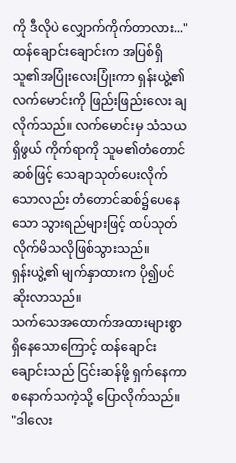ကို ဒီလိုပဲ လျှောက်ကိုက်တာလား..."
ထန်ချောင်းချောင်းက အပြစ်ရှိသူ၏အပြုံးလေးပြုံးကာ ရှန်းယွဲ့၏ လက်မောင်းကို ဖြည်းဖြည်းလေး ချလိုက်သည်။ လက်မောင်းမှ သံသယရှိဖွယ် ကိုက်ရာကို သူမ၏တံတောင်ဆစ်ဖြင့် သေချာသုတ်ပေးလိုက်သောလည်း တံတောင်ဆစ်၌ပေနေသော သွားရည်များဖြင့် ထပ်သုတ်လိုက်မိသလိုဖြစ်သွားသည်။
ရှန်းယွဲ့၏ မျက်နှာထားက ပို၍ပင် ဆိုးလာသည်။
သက်သေအထောက်အထားများစွာရှိနေသောကြောင့် ထန်ချောင်းချောင်းသည် ငြင်းဆန်ဖို့ ရှက်နေကာ စနောက်သကဲ့သို့ ပြောလိုက်သည်။
"ဒါလေး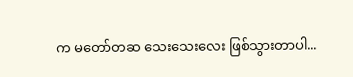က မတော်တဆ သေးသေးလေး ဖြစ်သွားတာပါ...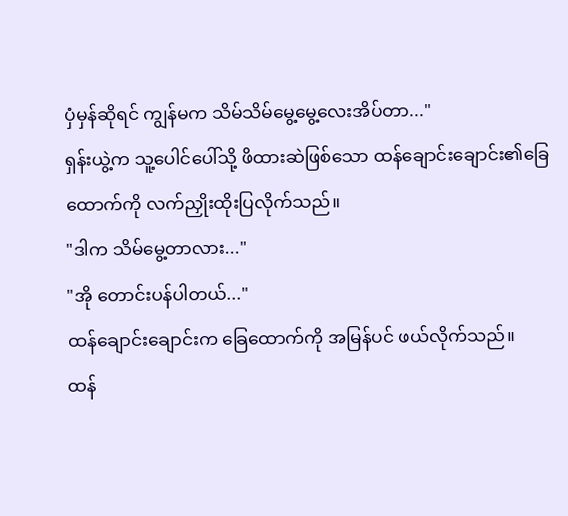ပှံမှန်ဆိုရင် ကျွန်မက သိမ်သိမ်မွေ့မွေ့လေးအိပ်တာ..."
ရှန်းယွဲ့က သူ့ပေါင်ပေါ်သို့ ဖိထားဆဲဖြစ်သော ထန်ချောင်းချောင်း၏ခြေထောက်ကို လက်ညှိုးထိုးပြလိုက်သည်။
"ဒါက သိမ်မွေ့တာလား..."
"အို တောင်းပန်ပါတယ်..."
ထန်ချောင်းချောင်းက ခြေထောက်ကို အမြန်ပင် ဖယ်လိုက်သည်။
ထန်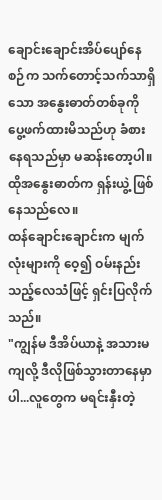ချောင်းချောင်းအိပ်ပျော်နေစဉ်က သက်တောင့်သက်သာရှိသော အနွေးဓာတ်တစ်ခုကို ပွေ့ဖက်ထားမိသည်ဟု ခံစားနေရသည်မှာ မဆန်းတော့ပါ။ ထိုအနွေးဓာတ်က ရှန်းယွဲ့ ဖြစ်နေသည်လေ။
ထန်ချောင်းချောင်းက မျက်လုံးများကို ဝေ့၍ ဝမ်းနည်းသည့်လေသံဖြင့် ရှင်းပြလိုက်သည်။
"ကျွန်မ ဒီအိပ်ယာနဲ့ အသားမကျလို့ ဒီလိုဖြစ်သွားတာနေမှာပါ...လူတွေက မရင်းနှီးတဲ့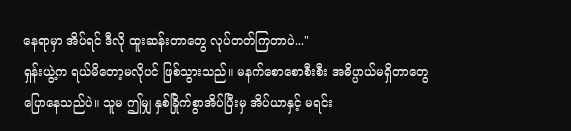နေရာမှာ အိပ်ရင် ဒီလို ထူးဆန်းတာတွေ လုပ်တတ်ကြတာပဲ..."
ရှန်းယွဲ့က ရယ်မိတော့မလိုပင် ဖြစ်သွားသည်။ မနက်စောစောစီးစီး အဓိပ္ပာယ်မရှိတာတွေ ပြောနေသည်ပဲ။ သူမ ဤမျှ နှစ်ခြိုက်စွာအိပ်ပြီးမှ အိပ်ယာနှင့် မရင်း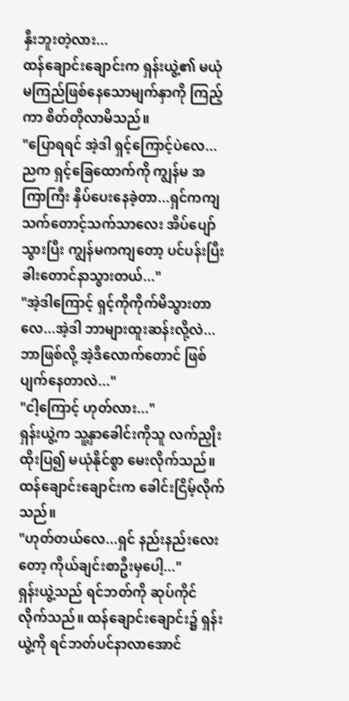နှီးဘူးတဲ့လား...
ထန်ချောင်းချောင်းက ရှန်းယွဲ့၏ မယုံမကြည်ဖြစ်နေသောမျက်နှာကို ကြည့်ကာ စိတ်တိုလာမိသည်။
"ပြောရရင် အဲ့ဒါ ရှင့်ကြောင့်ပဲလေ...ညက ရှင့်ခြေထောက်ကို ကျွန်မ အကြာကြီး နှိပ်ပေးနေခဲ့တာ...ရှင်ကကျ သက်တောင့်သက်သာလေး အိပ်ပျော်သွားပြီး ကျွန်မကကျတော့ ပင်ပန်းပြီး ခါးတောင်နာသွားတယ်..."
"အဲ့ဒါကြောင့် ရှင့်ကိုကိုက်မိသွားတာလေ...အဲ့ဒါ ဘာများထူးဆန်းလို့လဲ...ဘာဖြစ်လို့ အဲ့ဒီလောက်တောင် ဖြစ်ပျက်နေတာလဲ..."
"ငါ့ကြောင့် ဟုတ်လား..."
ရှန်းယွဲ့က သူ့နှာခေါင်းကိုသူ လက်ညှိုးထိုးပြ၍ မယုံနိုင်စွာ မေးလိုက်သည်။
ထန်ချောင်းချောင်းက ခေါင်းငြိမ့်လိုက်သည်။
"ဟုတ်တယ်လေ...ရှင် နည်းနည်းလေးတော့ ကိုယ်ချင်းစာဦးမှပေါ့..."
ရှန်းယွဲ့သည် ရင်ဘတ်ကို ဆုပ်ကိုင်လိုက်သည်။ ထန်ချောင်းချောင်း၌ ရှန်းယွဲ့ကို ရင်ဘတ်ပင်နာလာအောင်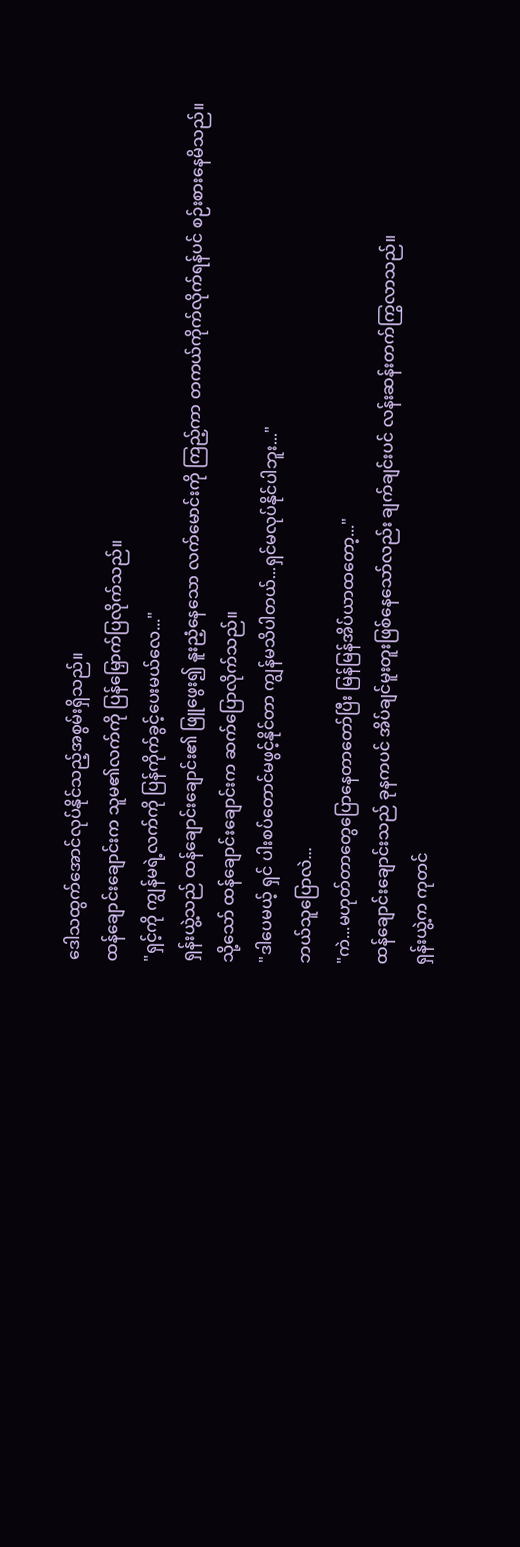ဒေါသထွက်အောင်လုပ်နိုင်သည့်အစွမ်းရှိသည်။
ထန်ချောင်းချောင်းက သူမ၏လက်ကို ပြန်မြှောက်ပြလိုက်သည်။
"ရှင့်ကို ကျွန်မရဲ့လက်ကို ပြန်ကိုက်ခွင့်ပေးမယ်လေ..."
ရှန်းယွဲ့သည် ထန်ချောင်းချောင်း၏ ဖြူဖွေး၍ နူးညံ့နေသော လက်မောင်းကို ကြည့်ကာ တကယ်ကိုက်လိုက်ရန်ပင် စဉ်းစားနေမိသည်။
သို့သော် ထန်ချောင်းချောင်းက ဆက်ပြောလိုက်သည်။
"ဒါပေမယ့် ရှင် ပါးစပ်တောင်မဖွင့်နိုင်တာ ကျွန်မသိပါတယ်...ရှင်မလုပ်နိုင်ပါဘူး..."
ဘယ်သူပြောလဲ...
"ကဲ...မဟုတ်တာတွေပြောနေတာတော်ပြီး မြန်မြန်အိပ်ယာထတော့..."
ထန်ချောင်းချောင်းသည် ခုနကပင် အိပ်ချင်မူးတူးဖြစ်နေသော်လည်း ချက်ချင်းပင် လန်းဆန်းတက်ကြွလာသည်။
ရှန်းယွဲ့က ကုတင်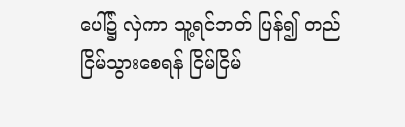ပေါ်၌ လှဲကာ သူ့ရင်ဘတ် ပြန်၍ တည်ငြိမ်သွားစေရန် ငြိမ်ငြိမ်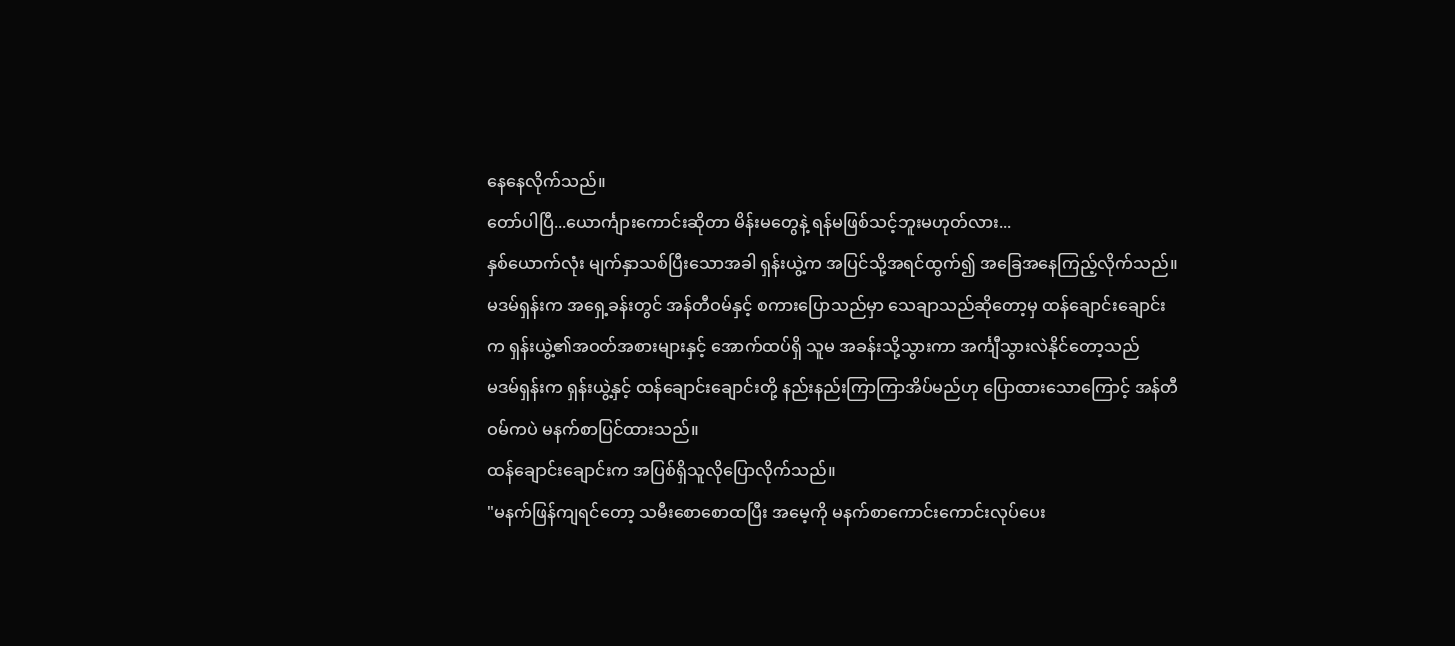နေနေလိုက်သည်။
တော်ပါပြီ...ယောင်္ကျားကောင်းဆိုတာ မိန်းမတွေနဲ့ ရန်မဖြစ်သင့်ဘူးမဟုတ်လား...
နှစ်ယောက်လုံး မျက်နှာသစ်ပြီးသောအခါ ရှန်းယွဲ့က အပြင်သို့အရင်ထွက်၍ အခြေအနေကြည့်လိုက်သည်။ မဒမ်ရှန်းက အရှေ့ခန်းတွင် အန်တီဝမ်နှင့် စကားပြောသည်မှာ သေချာသည်ဆိုတော့မှ ထန်ချောင်းချောင်းက ရှန်းယွဲ့၏အဝတ်အစားများနှင့် အောက်ထပ်ရှိ သူမ အခန်းသို့သွားကာ အင်္ကျီသွားလဲနိုင်တော့သည်
မဒမ်ရှန်းက ရှန်းယွဲ့နှင့် ထန်ချောင်းချောင်းတို့ နည်းနည်းကြာကြာအိပ်မည်ဟု ပြောထားသောကြောင့် အန်တီဝမ်ကပဲ မနက်စာပြင်ထားသည်။
ထန်ချောင်းချောင်းက အပြစ်ရှိသူလိုပြောလိုက်သည်။
"မနက်ဖြန်ကျရင်တော့ သမီးစောစောထပြီး အမေ့ကို မနက်စာကောင်းကောင်းလုပ်ပေး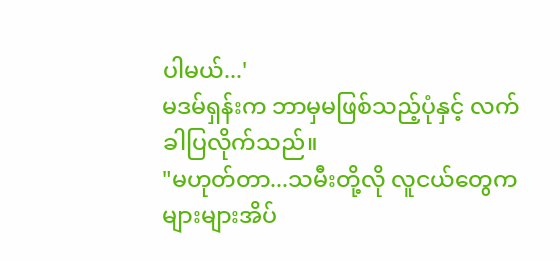ပါမယ်...'
မဒမ်ရှန်းက ဘာမှမဖြစ်သည့်ပုံနှင့် လက်ခါပြလိုက်သည်။
"မဟုတ်တာ...သမီးတို့လို လူငယ်တွေက များများအိပ်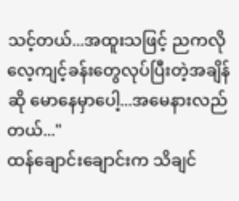သင့်တယ်...အထူးသဖြင့် ညကလို လေ့ကျင့်ခန်းတွေလုပ်ပြီးတဲ့အချိန်ဆို မောနေမှာပေါ့...အမေနားလည်တယ်..."
ထန်ချောင်းချောင်းက သိချင်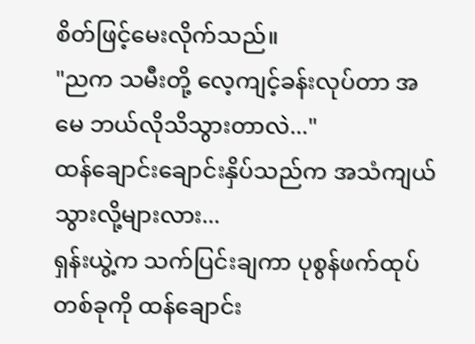စိတ်ဖြင့်မေးလိုက်သည်။
"ညက သမီးတို့ လေ့ကျင့်ခန်းလုပ်တာ အမေ ဘယ်လိုသိသွားတာလဲ..."
ထန်ချောင်းချောင်းနှိပ်သည်က အသံကျယ်သွားလို့များလား...
ရှန်းယွဲ့က သက်ပြင်းချကာ ပုစွန်ဖက်ထုပ်တစ်ခုကို ထန်ချောင်း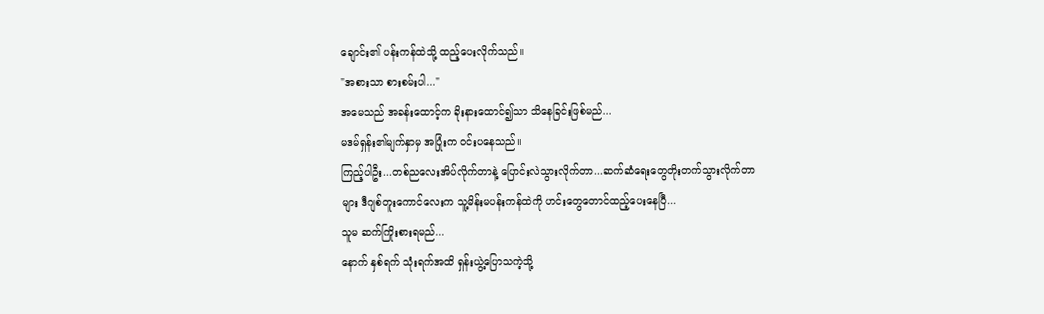ချောင်း၏ ပန်းကန်ထဲသို့ ထည့်ပေးလိုက်သည်။
"အစားသာ စားစမ်းပါ..."
အမေသည် အခန်းထောင့်က ခိုးနားထောင်၍သာ သိနေခြင်းဖြစ်မည်...
မဒမ်ရှန်း၏မျက်နှာမှ အပြုံးက ဝင်းပနေသည်။
ကြည့်ပါဦး...တစ်ညလေးအိပ်လိုက်တာနဲ့ ပြောင်းလဲသွားလိုက်တာ...ဆက်ဆံရေးတွေတိုးတက်သွားလိုက်တာများ ဒီဂျစ်တူးကောင်လေးက သူ့မိန်းမပန်းကန်ထဲကို ဟင်းတွေတောင်ထည့်ပေးနေပြီ...
သူမ ဆက်ကြိုးစားရမည်...
နောက် နှစ်ရက် သုံးရက်အထိ ရှန်းယွဲ့ပြောသကဲ့သို့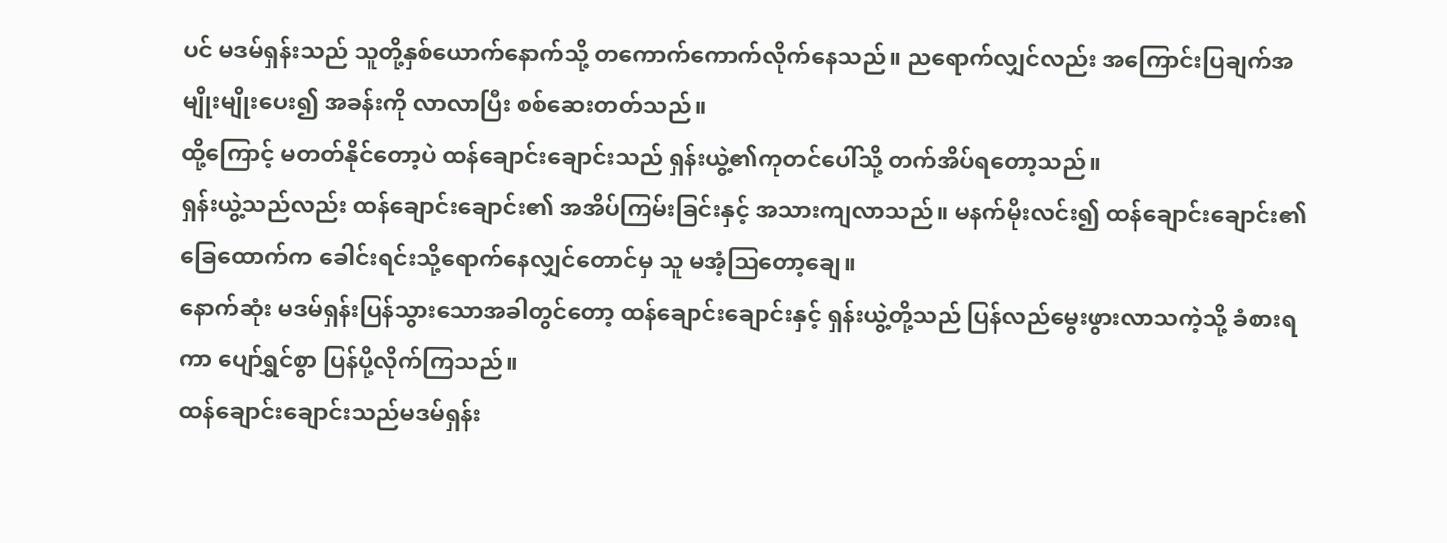ပင် မဒမ်ရှန်းသည် သူတို့နှစ်ယောက်နောက်သို့ တကောက်ကောက်လိုက်နေသည်။ ညရောက်လျှင်လည်း အကြောင်းပြချက်အမျိုးမျိုးပေး၍ အခန်းကို လာလာပြီး စစ်ဆေးတတ်သည်။
ထို့ကြောင့် မတတ်နိုင်တော့ပဲ ထန်ချောင်းချောင်းသည် ရှန်းယွဲ့၏ကုတင်ပေါ်သို့ တက်အိပ်ရတော့သည်။
ရှန်းယွဲ့သည်လည်း ထန်ချောင်းချောင်း၏ အအိပ်ကြမ်းခြင်းနှင့် အသားကျလာသည်။ မနက်မိုးလင်း၍ ထန်ချောင်းချောင်း၏ ခြေထောက်က ခေါင်းရင်းသို့ရောက်နေလျှင်တောင်မှ သူ မအံ့ဩတော့ချေ။
နောက်ဆုံး မဒမ်ရှန်းပြန်သွားသောအခါတွင်တော့ ထန်ချောင်းချောင်းနှင့် ရှန်းယွဲ့တို့သည် ပြန်လည်မွေးဖွားလာသကဲ့သို့ ခံစားရကာ ပျော်ရွှင်စွာ ပြန်ပို့လိုက်ကြသည်။
ထန်ချောင်းချောင်းသည်မဒမ်ရှန်း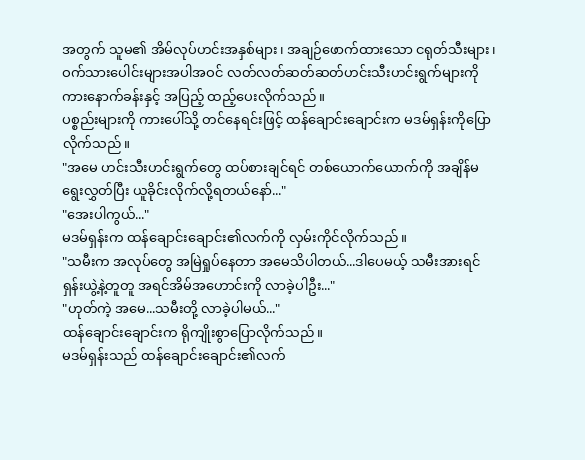အတွက် သူမ၏ အိမ်လုပ်ဟင်းအနှစ်များ၊ အချဉ်ဖောက်ထားသော ငရုတ်သီးများ၊ ဝက်သားပေါင်းများအပါအဝင် လတ်လတ်ဆတ်ဆတ်ဟင်းသီးဟင်းရွက်များကို ကားနောက်ခန်းနှင့် အပြည့် ထည့်ပေးလိုက်သည်။
ပစ္စည်းများကို ကားပေါ်သို့ တင်နေရင်းဖြင့် ထန်ချောင်းချောင်းက မဒမ်ရှန်းကိုပြောလိုက်သည်။
"အမေ ဟင်းသီးဟင်းရွက်တွေ ထပ်စားချင်ရင် တစ်ယောက်ယောက်ကို အချိန်မရွေးလွှတ်ပြီး ယူခိုင်းလိုက်လို့ရတယ်နော်..."
"အေးပါကွယ်..."
မဒမ်ရှန်းက ထန်ချောင်းချောင်း၏လက်ကို လှမ်းကိုင်လိုက်သည်။
"သမီးက အလုပ်တွေ အမြဲရှုပ်နေတာ အမေသိပါတယ်...ဒါပေမယ့် သမီးအားရင် ရှန်းယွဲ့နဲ့တူတူ အရင်အိမ်အဟောင်းကို လာခဲ့ပါဦး..."
"ဟုတ်ကဲ့ အမေ...သမီးတို့ လာခဲ့ပါမယ်..."
ထန်ချောင်းချောင်းက ရိုကျိုးစွာပြောလိုက်သည်။
မဒမ်ရှန်းသည် ထန်ချောင်းချောင်း၏လက်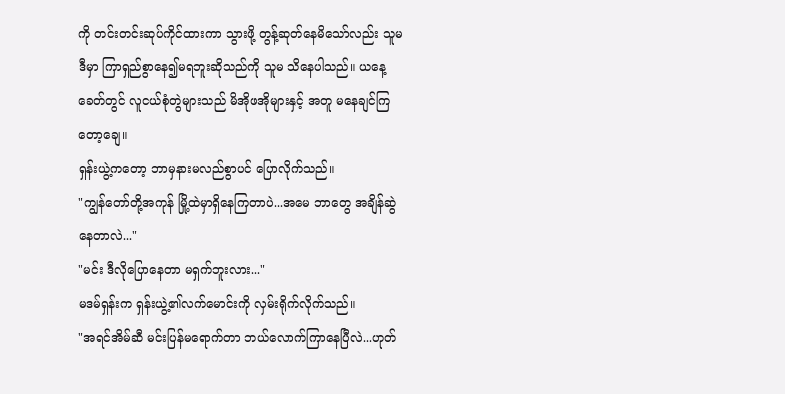ကို တင်းတင်းဆုပ်ကိုင်ထားကာ သွားဖို့ တွန့်ဆုတ်နေမိသော်လည်း သူမ ဒီမှာ ကြာရှည်စွာနေ၍မရဘူးဆိုသည်ကို သူမ သိနေပါသည်။ ယနေ့ခေတ်တွင် လူငယ်စုံတွဲများသည် မိအိုဖအိုများနှင့် အတူ မနေချင်ကြတော့ချေ။
ရှန်းယွဲ့ကတော့ ဘာမှနားမလည်စွာပင် ပြောလိုက်သည်။
"ကျွန်တော်တို့အကုန် မြို့ထဲမှာရှိနေကြတာပဲ...အမေ ဘာတွေ အချိန်ဆွဲနေတာလဲ..."
"မင်း ဒီလိုပြောနေတာ မရှက်ဘူးလား..."
မဒမ်ရှန်းက ရှန်းယွဲ့၏လက်မောင်းကို လှမ်းရိုက်လိုက်သည်။
"အရင်အိမ်ဆီ မင်းပြန်မရောက်တာ ဘယ်လောက်ကြာနေပြီလဲ...ဟုတ်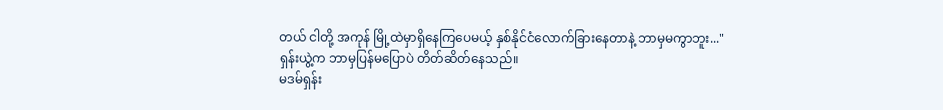တယ် ငါတို့ အကုန် မြို့ထဲမှာရှိနေကြပေမယ့် နှစ်နိုင်ငံလောက်ခြားနေတာနဲ့ ဘာမှမကွာဘူး..."
ရှန်းယွဲ့က ဘာမှပြန်မပြောပဲ တိတ်ဆိတ်နေသည်။
မဒမ်ရှန်း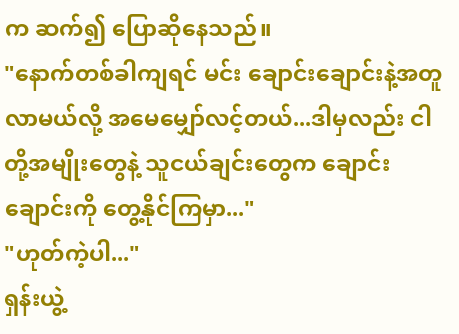က ဆက်၍ ပြောဆိုနေသည်။
"နောက်တစ်ခါကျရင် မင်း ချောင်းချောင်းနဲ့အတူ လာမယ်လို့ အမေမျှော်လင့်တယ်...ဒါမှလည်း ငါတို့အမျိုးတွေနဲ့ သူငယ်ချင်းတွေက ချောင်းချောင်းကို တွေ့နိုင်ကြမှာ..."
"ဟုတ်ကဲ့ပါ..."
ရှန်းယွဲ့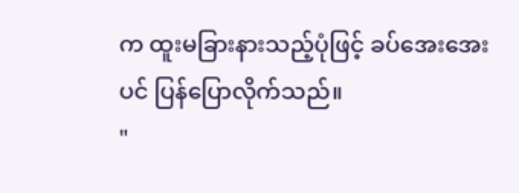က ထူးမခြားနားသည့်ပုံဖြင့် ခပ်အေးအေးပင် ပြန်ပြောလိုက်သည်။
"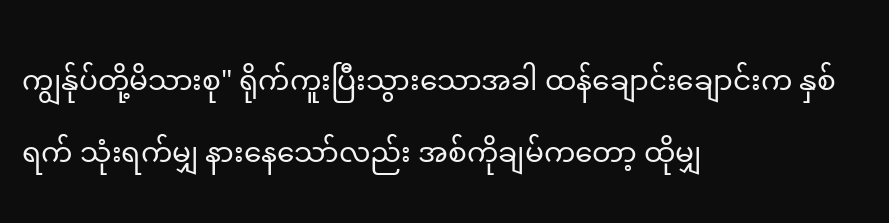ကျွန်ုပ်တို့မိသားစု" ရိုက်ကူးပြီးသွားသောအခါ ထန်ချောင်းချောင်းက နှစ်ရက် သုံးရက်မျှ နားနေသော်လည်း အစ်ကိုချမ်ကတော့ ထိုမျှ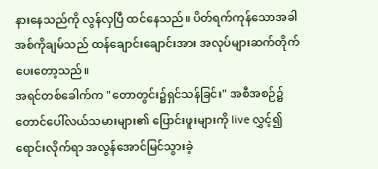နားနေသည်ကို လွန်လှပြီ ထင်နေသည်။ ပိတ်ရက်ကုန်သောအခါ အစ်ကိုချမ်သည် ထန်ချောင်းချောင်းအား အလုပ်များဆက်တိုက်ပေးတော့သည်။
အရင်တစ်ခေါက်က "တောတွင်း၌ရှင်သန်ခြင်း" အစီအစဉ်၌ တောင်ပေါ်လယ်သမားများ၏ ပြောင်းဖူးများကို live လွှင့်၍ ရောင်းလိုက်ရာ အလွန်အောင်မြင်သွားခဲ့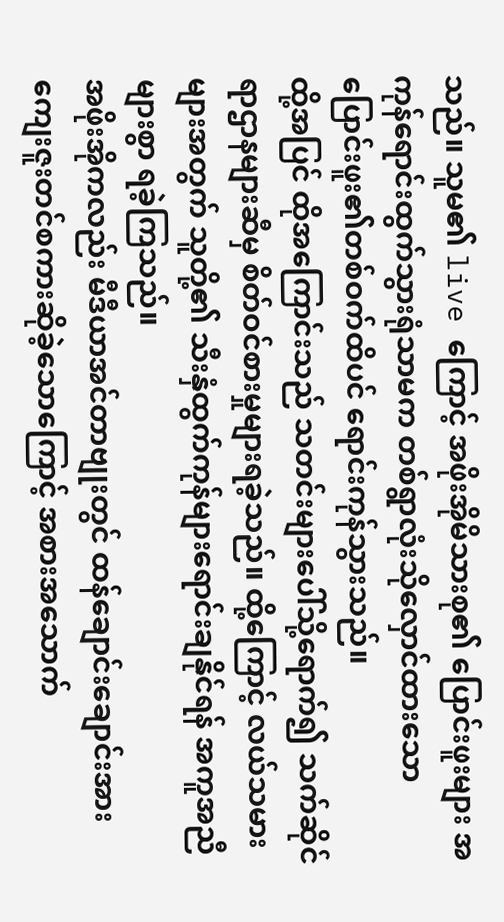သည်။ သူမ၏ live ကြောင့် အဖိုးအိုမိသားစု၏ ပြောင်းဖူးများ အကုန်ရောင်းထွက်သွားရုံသာမက တစ်ရွာလုံးသိုလှောင်ထားသော ပြောင်းဖူး၏တစ်ဝက်ထိပင် ရောင်းကုန်သွားသည်။
ထို့အပြင် ထိုအကြောင်းသည် သတင်းများပေါ်သို့ရောက်၍ သက်ဆိုင်ရာဌာနများဆီမှ စိတ်ဝင်စားမှုများရခဲ့သည်။ ထို့ကြောင့် လယ်သမားများအတွက် သူတို့၏ သီးနှံထွက်ကုန်များရောင်းချနိုင်ရန် အကူအညီများစွာ ရခဲ့ကြသည်။
အဖိုးအိုကလည်း မီဒီယာအင်တာဗျုးတွင် ထန်ချောင်းချောင်းအား ကျေးဇူးတင်စကားဆိုခဲ့သောကြောင့် အစားအသောက်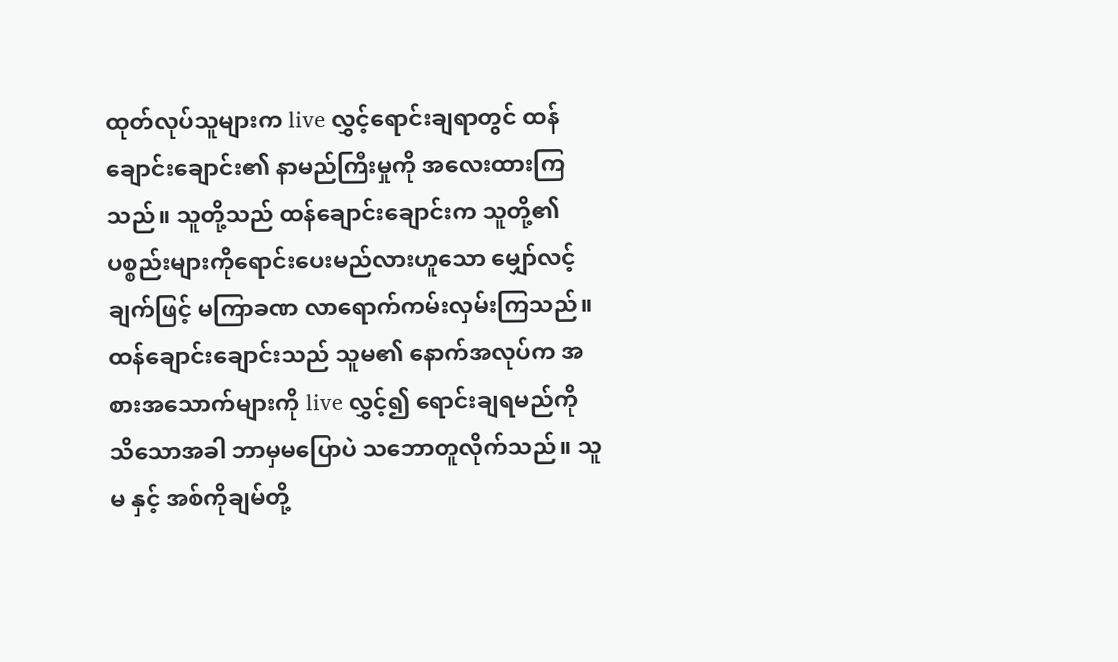ထုတ်လုပ်သူများက live လွှင့်ရောင်းချရာတွင် ထန်ချောင်းချောင်း၏ နာမည်ကြီးမှုကို အလေးထားကြသည်။ သူတို့သည် ထန်ချောင်းချောင်းက သူတို့၏ပစ္စည်းများကိုရောင်းပေးမည်လားဟူသော မျှော်လင့်ချက်ဖြင့် မကြာခဏ လာရောက်ကမ်းလှမ်းကြသည်။
ထန်ချောင်းချောင်းသည် သူမ၏ နောက်အလုပ်က အစားအသောက်များကို live လွှင့်၍ ရောင်းချရမည်ကို သိသောအခါ ဘာမှမပြောပဲ သဘောတူလိုက်သည်။ သူမ နှင့် အစ်ကိုချမ်တို့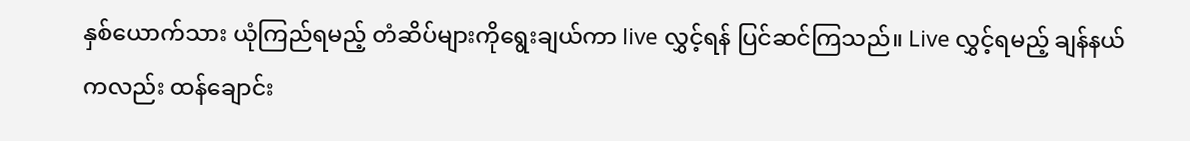နှစ်ယောက်သား ယုံကြည်ရမည့် တံဆိပ်များကိုရွေးချယ်ကာ live လွှင့်ရန် ပြင်ဆင်ကြသည်။ Live လွှင့်ရမည့် ချန်နယ်ကလည်း ထန်ချောင်း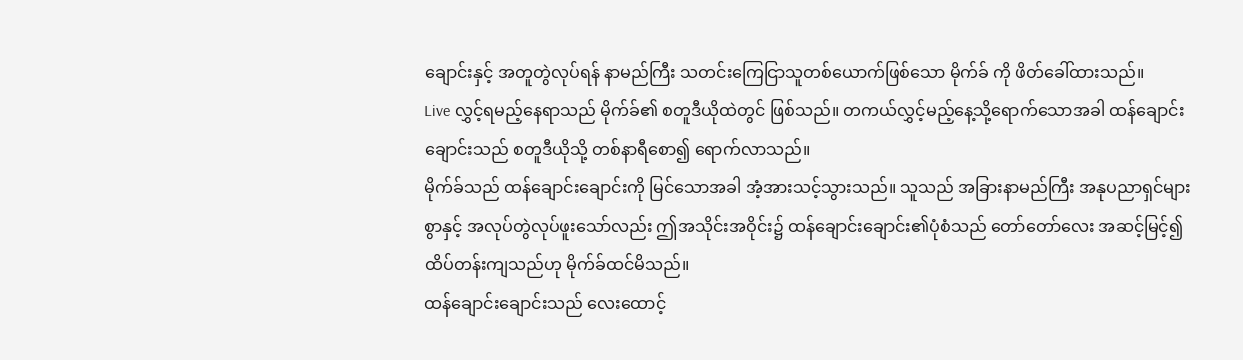ချောင်းနှင့် အတူတွဲလုပ်ရန် နာမည်ကြီး သတင်းကြေငြာသူတစ်ယောက်ဖြစ်သော မိုက်ခ် ကို ဖိတ်ခေါ်ထားသည်။
Live လွှင့်ရမည့်နေရာသည် မိုက်ခ်၏ စတူဒီယိုထဲတွင် ဖြစ်သည်။ တကယ်လွှင့်မည့်နေ့သို့ရောက်သောအခါ ထန်ချောင်းချောင်းသည် စတူဒီယိုသို့ တစ်နာရီစော၍ ရောက်လာသည်။
မိုက်ခ်သည် ထန်ချောင်းချောင်းကို မြင်သောအခါ အံ့အားသင့်သွားသည်။ သူသည် အခြားနာမည်ကြီး အနုပညာရှင်များစွာနှင့် အလုပ်တွဲလုပ်ဖူးသော်လည်း ဤအသိုင်းအဝိုင်း၌ ထန်ချောင်းချောင်း၏ပုံစံသည် တော်တော်လေး အဆင့်မြင့်၍ ထိပ်တန်းကျသည်ဟု မိုက်ခ်ထင်မိသည်။
ထန်ချောင်းချောင်းသည် လေးထောင့်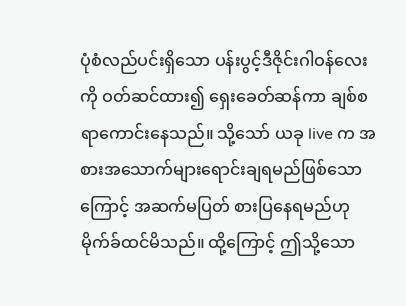ပုံစံလည်ပင်းရှိသော ပန်းပွင့်ဒီဇိုင်းဂါဝန်လေးကို ဝတ်ဆင်ထား၍ ရှေးခေတ်ဆန်ကာ ချစ်စရာကောင်းနေသည်။ သို့သော် ယခု live က အစားအသောက်များရောင်းချရမည်ဖြစ်သောကြောင့် အဆက်မပြတ် စားပြနေရမည်ဟု မိုက်ခ်ထင်မိသည်။ ထို့ကြောင့် ဤသို့သော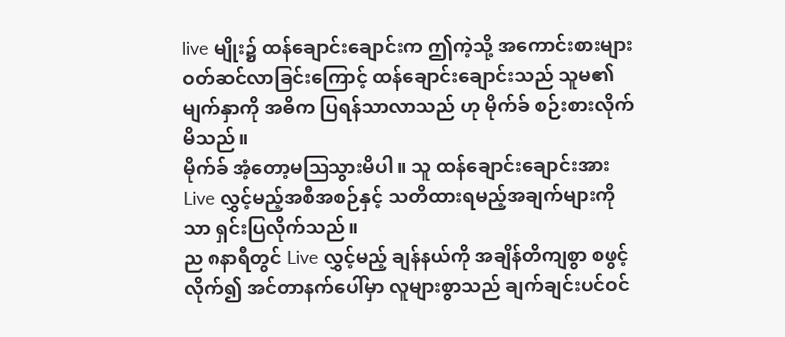live မျိုး၌ ထန်ချောင်းချောင်းက ဤကဲ့သို့ အကောင်းစားများဝတ်ဆင်လာခြင်းကြောင့် ထန်ချောင်းချောင်းသည် သူမ၏မျက်နှာကို အဓိက ပြရန်သာလာသည် ဟု မိုက်ခ် စဉ်းစားလိုက်မိသည်။
မိုက်ခ် အံ့တော့မဩသွားမိပါ။ သူ ထန်ချောင်းချောင်းအား Live လွှင့်မည့်အစီအစဉ်နှင့် သတိထားရမည့်အချက်များကိုသာ ရှင်းပြလိုက်သည်။
ည ၈နာရီတွင် Live လွှင့်မည့် ချန်နယ်ကို အချိန်တိကျစွာ စဖွင့်လိုက်၍ အင်တာနက်ပေါ်မှာ လူများစွာသည် ချက်ချင်းပင်ဝင်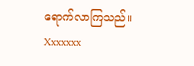ရောက်လာကြသည်။
Xxxxxxx